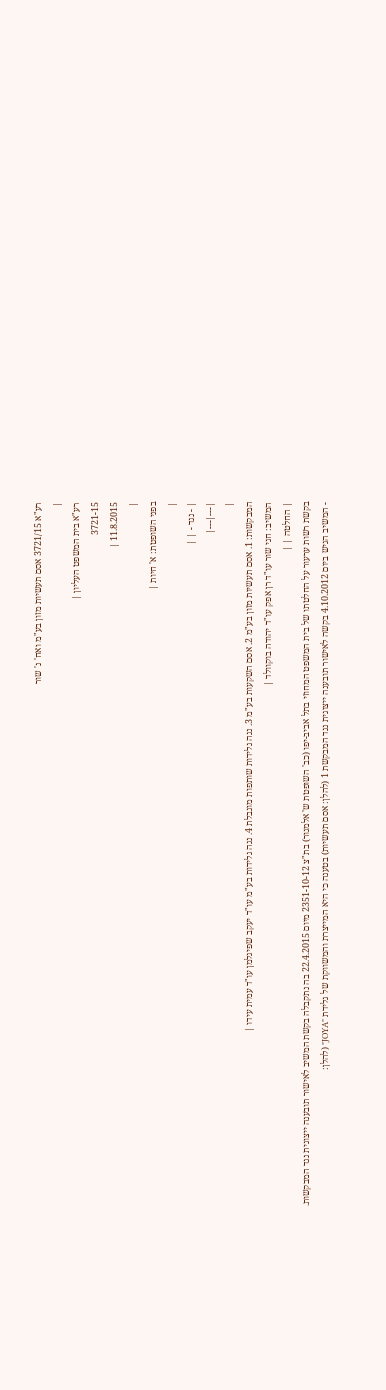רע"א 3721/15 אסם תעשיות מזון בע"מ ואח' נ' שור
|
רע"א בית המשפט העליון |
3721-15
11.8.2015 |
|
בפני השופטת: א' חיות |
|
| - נגד - | |
|---|---|
|
המבקשות: 1. אסם תעשיות מזון בע"מ 2. אסם השקעות בע"מ 3. נגה גלידות שותפות מוגבלת 4. נגה גלידות בע"מ עו"ד יעקב שפיגלמן עו"ד עמית עידו |
המשיב: חגי שור עו"ד רן אפק עו"ד יהודה בוקוולד |
| החלטה | |
בקשת רשות ערעור על החלטתו של בית המשפט המחוזי בתל אביב-יפו (כב' השופטת ש' אלמגור) בת"צ 2351-10-12 מיום 22.4.2015 בה נתקבלה בקשת המשיב לאישור תובענה ייצוגית נגד המבקשות.
- המשיב הגיש ביום 4.10.2012 בקשה לאישור תובענה ייצוגית נגד המבקשת 1 (להלן: אסם תעשיות) בטענה כי היא המייצרת והמשווקת של גלידת "JOYA" (להלן: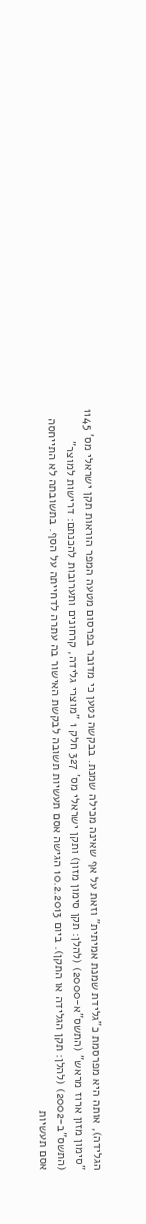הגלידה), אותה היא מפרסמת כ"גלידת שמנת אמיתית" וזאת על אף שאינה מכילה שמנת. בבקשה נטען כי מדובר בפרסום מטעה המפר הוראות תקן ישראלי מס' 1145 "סימון מזון ארוז מראש" (התשס"א-2000) (להלן: תקן סימון מזון) ותקן ישראלי מס' 327 חלק 1 "מוצרי גלידה, קרחונים ותערובות להכנתם: דרישות למוצר" (התשס"ב-2002) (להלן: תקן הגלידה או התקן). ביום 10.2.2013 הגישה אסם תעשיות תשובה לבקשת האישור בה עתרה לדחייתה על הסף. בתשובתה לא התייחסה אסם תעשיות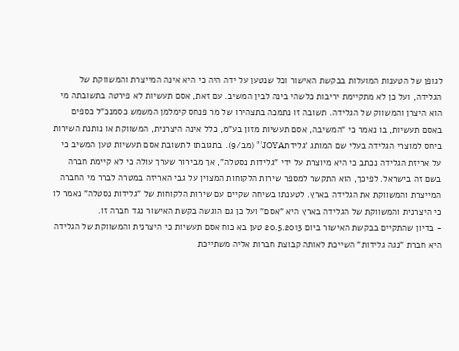לגופן של הטענות המועלות בבקשת האישור וכל שנטען על ידה היה כי היא אינה המייצרת והמשווקת של הגלידה, ועל כן לא מתקיימת יריבות כלשהי בינה לבין המשיב. עם זאת, אסם תעשיות לא פירטה בתשובתה מי הוא היצרן והמשווק של הגלידה. תשובה זו נתמכה בתצהירו של מר פנחס קימלמן המשמש כסמנכ"ל כספים באסם תעשיות, בו נאמר כי "המשיבה, אסם תעשיות מזון בע"מ, כלל אינה היצרנית, המשווקת או נותנת השירות ביחס למוצרי הגלידה בעלי שם המותג 'גלידתJOYA'" (מב/9). בתגובתו לתשובת אסם תעשיות טען המשיב כי על אריזת הגלידה נכתב כי היא מיוצרת על ידי "גלידות נסטלה", אך מבירור שערך עולה כי לא קיימת חברה בשם זה בישראל. לפיכך, הוא התקשר למספר שירות הלקוחות המצוין על גבי האריזה במטרה לברר מי החברה המייצרת והמשווקת את הגלידה בארץ. לטענתו בשיחה שקיים עם שירות הלקוחות של "גלידות נסטלה" נאמר לו כי היצרנית והמשווקת של הגלידה בארץ היא "אסם" ועל כן גם הוגשה בקשת האישור נגד חברה זו.
- בדיון שהתקיים בבקשת האישור ביום 20.5.2013 טען בא כוח אסם תעשיות כי היצרנית והמשווקת של הגלידה היא חברת "נגה גלידות" השייכת לאותה קבוצת חברות אליה משתייכת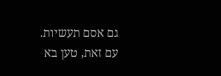גם אסם תעשיות. עם זאת, טען בא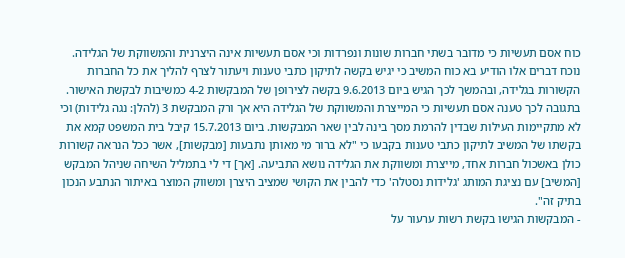כוח אסם תעשיות כי מדובר בשתי חברות שונות ונפרדות וכי אסם תעשיות אינה היצרנית והמשווקת של הגלידה. נוכח דברים אלו הודיע בא כוח המשיב כי יגיש בקשה לתיקון כתבי טענות ויעתור לצרף להליך את כל החברות הקשורות בגלידה, ובהמשך לכך הגיש ביום 9.6.2013 בקשה לצירופן של המבקשות 4-2 כמשיבות לבקשת האישור. בתגובה לכך טענה אסם תעשיות כי המייצרת והמשווקת של הגלידה היא אך ורק המבקשת 3 (להלן: נגה גלידות) וכי לא מתקיימות העילות שבדין להרמת מסך בינה לבין שאר המבקשות. ביום 15.7.2013 קיבל בית המשפט קמא את בקשתו של המשיב לתיקון כתבי טענות בקבעו כי "לא ברור מי מאותן נתבעות [מבקשות], אשר ככל הנראה קשורות כולן באשכול חברות אחד, מייצרת ומשווקת את הגלידה נושא התביעה. [אך] די לי בתמליל השיחה שניהל המבקש [המשיב] עם נציגת המותג 'גלידות נסטלה' כדי להבין את הקושי שמציב היצרן ומשווק המוצר באיתור הנתבע הנכון בתיק זה".
- המבקשות הגישו בקשת רשות ערעור על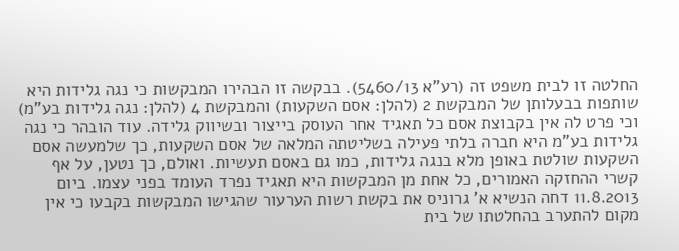החלטה זו לבית משפט זה (רע"א 5460/13). בבקשה זו הבהירו המבקשות כי נגה גלידות היא שותפות בבעלותן של המבקשת 2 (להלן: אסם השקעות) והמבקשת 4 (להלן: נגה גלידות בע"מ) וכי פרט לה אין בקבוצת אסם כל תאגיד אחר העוסק בייצור ובשיווק גלידה. עוד הובהר כי נגה גלידות בע"מ היא חברה בלתי פעילה בשליטתה המלאה של אסם השקעות, כך שלמעשה אסם השקעות שולטת באופן מלא בנגה גלידות, כמו גם באסם תעשיות. ואולם, כך נטען, על אף קשרי ההחזקה האמורים, כל אחת מן המבקשות היא תאגיד נפרד העומד בפני עצמו. ביום 11.8.2013 דחה הנשיא א' גרוניס את בקשת רשות הערעור שהגישו המבקשות בקבעו כי אין מקום להתערב בהחלטתו של בית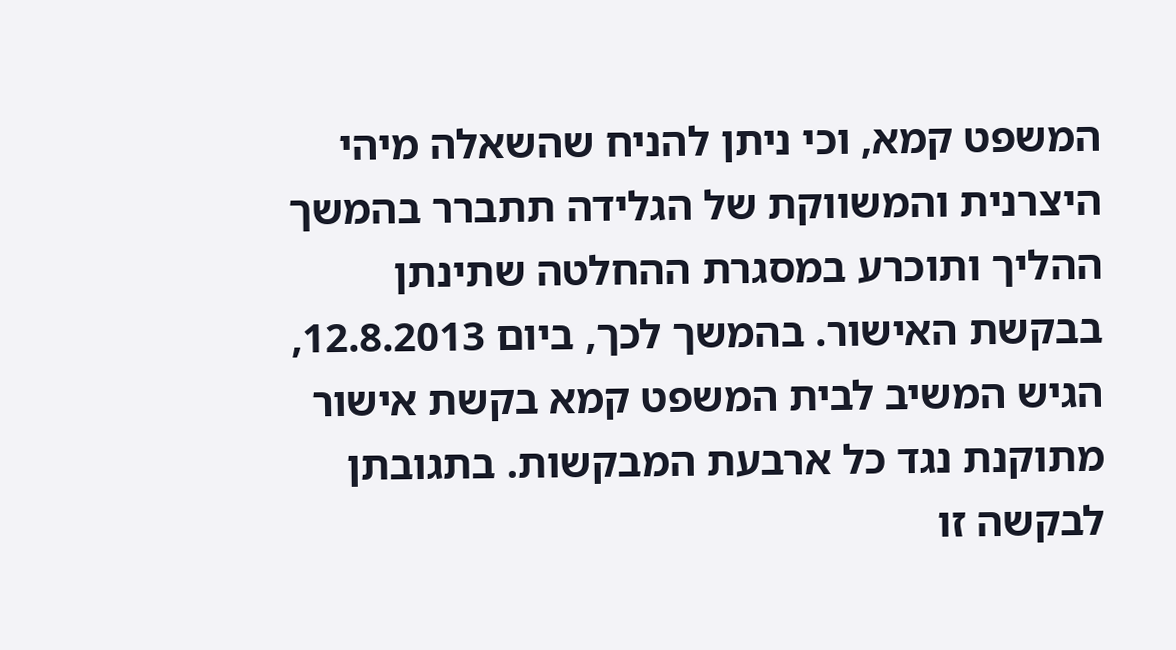המשפט קמא, וכי ניתן להניח שהשאלה מיהי היצרנית והמשווקת של הגלידה תתברר בהמשך ההליך ותוכרע במסגרת ההחלטה שתינתן בבקשת האישור. בהמשך לכך, ביום 12.8.2013, הגיש המשיב לבית המשפט קמא בקשת אישור מתוקנת נגד כל ארבעת המבקשות. בתגובתן לבקשה זו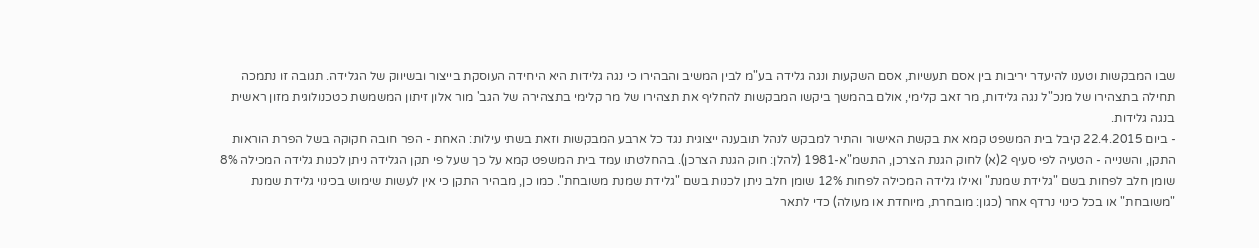שבו המבקשות וטענו להיעדר יריבות בין אסם תעשיות, אסם השקעות ונגה גלידה בע"מ לבין המשיב והבהירו כי נגה גלידות היא היחידה העוסקת בייצור ובשיווק של הגלידה. תגובה זו נתמכה תחילה בתצהירו של מנכ"ל נגה גלידות, מר זאב קלימי, אולם בהמשך ביקשו המבקשות להחליף את תצהירו של מר קלימי בתצהירה של הגב' מור אלון זיתון המשמשת כטכנולוגית מזון ראשית בנגה גלידות.
- ביום 22.4.2015 קיבל בית המשפט קמא את בקשת האישור והתיר למבקש לנהל תובענה ייצוגית נגד כל ארבע המבקשות וזאת בשתי עילות: האחת - הפר חובה חקוקה בשל הפרת הוראות התקן, והשנייה - הטעיה לפי סעיף 2(א) לחוק הגנת הצרכן, התשמ"א-1981 (להלן: חוק הגנת הצרכן). בהחלטתו עמד בית המשפט קמא על כך שעל פי תקן הגלידה ניתן לכנות גלידה המכילה 8% שומן חלב לפחות בשם "גלידת שמנת" ואילו גלידה המכילה לפחות 12% שומן חלב ניתן לכנות בשם "גלידת שמנת משובחת". כמו כן, מבהיר התקן כי אין לעשות שימוש בכינוי גלידת שמנת "משובחת" או בכל כינוי נרדף אחר (כגון: מובחרת, מיוחדת או מעולה) כדי לתאר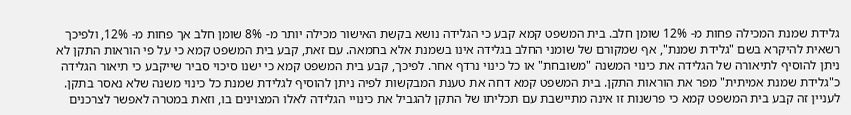גלידת שמנת המכילה פחות מ- 12% שומן חלב. בית המשפט קמא קבע כי הגלידה נושא בקשת האישור מכילה יותר מ- 8% שומן חלב אך פחות מ- 12%, ולפיכך רשאית להיקרא בשם "גלידת שמנת", אף שמקורם של שומני החלב בגלידה אינו בשמנת אלא בחמאה. עם זאת, קבע בית המשפט קמא כי על פי הוראות התקן לא ניתן להוסיף לתיאורה של הגלידה את כינוי המשנה "משובחת" או כל כינוי נרדף אחר. לפיכך, קבע בית המשפט קמא כי ישנו סיכוי סביר שייקבע כי תיאור הגלידה כ"גלידת שמנת אמיתית" מפר את הוראות התקן. בית המשפט קמא דחה את טענת המבקשות לפיה ניתן להוסיף לגלידת שמנת כל כינוי משנה שלא נאסר בתקן. לעניין זה קבע בית המשפט קמא כי פרשנות זו אינה מתיישבת עם תכליתו של התקן להגביל את כינויי הגלידה לאלו המצוינים בו, וזאת במטרה לאפשר לצרכנים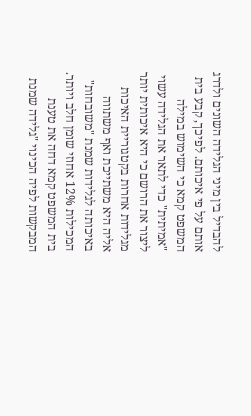להבדיל בין מיני הגלידה השונים ולדרג אותם על פי איכותם. לפיכך, קבע בית המשפט קמא כי השימוש במילה "אמיתית" כדי לתאר את הגלידה עשוי ליצור את הרושם כי היא איכותית יותר מגלידות אחרות בקטגוריית האיכות אליה היא משתייכת ואף משתווה באיכותה לגלידות שמנת "משובחות" המכילות 12% אחוזי שומן חלב ויותר.
בית המשפט קמא דחה את טענת המבקשות לפיה הכינוי "גלידה שמנת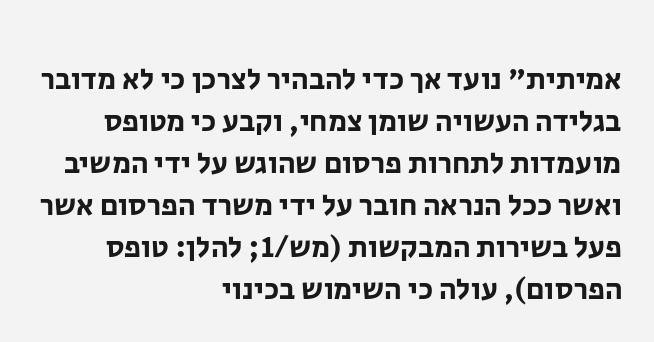אמיתית" נועד אך כדי להבהיר לצרכן כי לא מדובר בגלידה העשויה שומן צמחי, וקבע כי מטופס מועמדות לתחרות פרסום שהוגש על ידי המשיב ואשר ככל הנראה חובר על ידי משרד הפרסום אשר פעל בשירות המבקשות (מש/1; להלן: טופס הפרסום), עולה כי השימוש בכינוי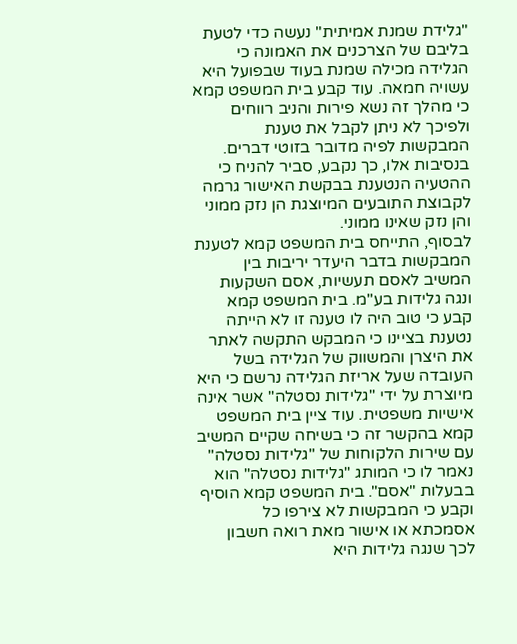"גלידת שמנת אמיתית" נעשה כדי לטעת בליבם של הצרכנים את האמונה כי הגלידה מכילה שמנת בעוד שבפועל היא עשויה חמאה. עוד קבע בית המשפט קמא כי מהלך זה נשא פירות והניב רווחים ולפיכך לא ניתן לקבל את טענת המבקשות לפיה מדובר בזוטי דברים. בנסיבות אלו, כך נקבע, סביר להניח כי ההטעיה הנטענת בבקשת האישור גרמה לקבוצת התובעים המיוצגת הן נזק ממוני והן נזק שאינו ממוני.
לבסוף, התייחס בית המשפט קמא לטענת המבקשות בדבר היעדר יריבות בין המשיב לאסם תעשיות, אסם השקעות ונגה גלידות בע"מ. בית המשפט קמא קבע כי טוב היה לו טענה זו לא הייתה נטענת בציינו כי המבקש התקשה לאתר את היצרן והמשווק של הגלידה בשל העובדה שעל אריזת הגלידה נרשם כי היא מיוצרת על ידי "גלידות נסטלה" אשר אינה אישיות משפטית. עוד ציין בית המשפט קמא בהקשר זה כי בשיחה שקיים המשיב עם שירות הלקוחות של "גלידות נסטלה" נאמר לו כי המותג "גלידות נסטלה" הוא בבעלות "אסם". בית המשפט קמא הוסיף וקבע כי המבקשות לא צירפו כל אסמכתא או אישור מאת רואה חשבון לכך שנגה גלידות היא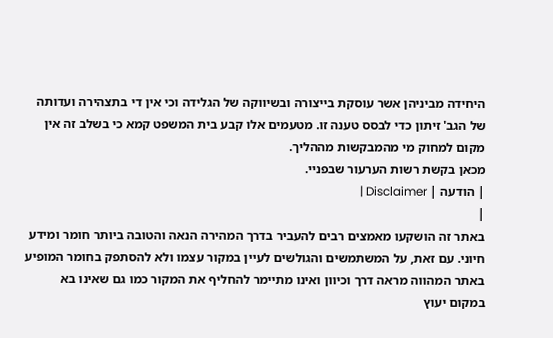היחידה מביניהן אשר עוסקת בייצורה ובשיווקה של הגלידה וכי אין די בתצהירה ועדותה של הגב' זיתון כדי לבסס טענה זו. מטעמים אלו קבע בית המשפט קמא כי בשלב זה אין מקום למחוק מי מהמבקשות מההליך.
מכאן בקשת רשות הערעור שבפניי.
| הודעה | Disclaimer |
|
באתר זה הושקעו מאמצים רבים להעביר בדרך המהירה הנאה והטובה ביותר חומר ומידע חיוני. עם זאת, על המשתמשים והגולשים לעיין במקור עצמו ולא להסתפק בחומר המופיע באתר המהווה מראה דרך וכיוון ואינו מתיימר להחליף את המקור כמו גם שאינו בא במקום יעוץ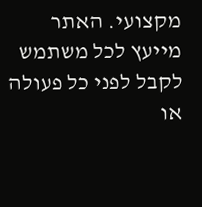מקצועי. האתר מייעץ לכל משתמש לקבל לפני כל פעולה או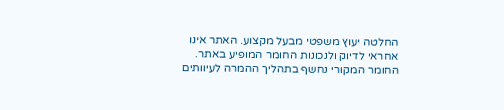החלטה יעוץ משפטי מבעל מקצוע. האתר אינו אחראי לדיוק ולנכונות החומר המופיע באתר. החומר המקורי נחשף בתהליך ההמרה לעיוותים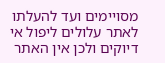מסויימים ועד להעלתו לאתר עלולים ליפול אי דיוקים ולכן אין האתר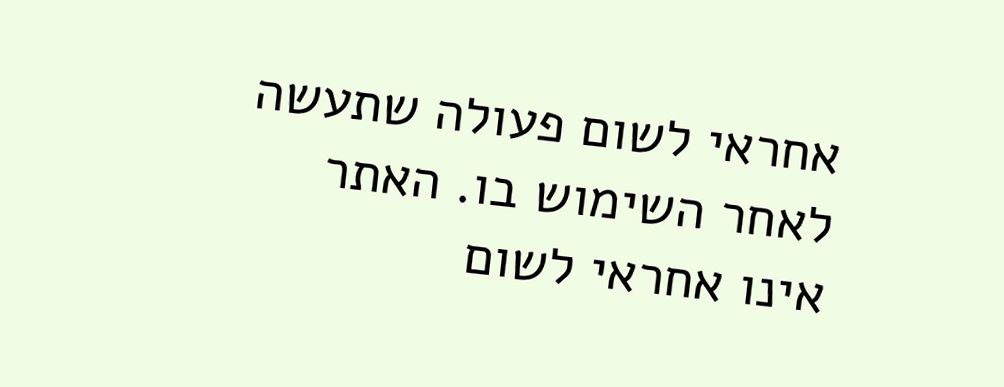אחראי לשום פעולה שתעשה לאחר השימוש בו. האתר אינו אחראי לשום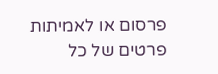פרסום או לאמיתות פרטים של כל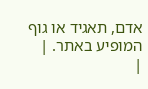אדם, תאגיד או גוף המופיע באתר. |
|